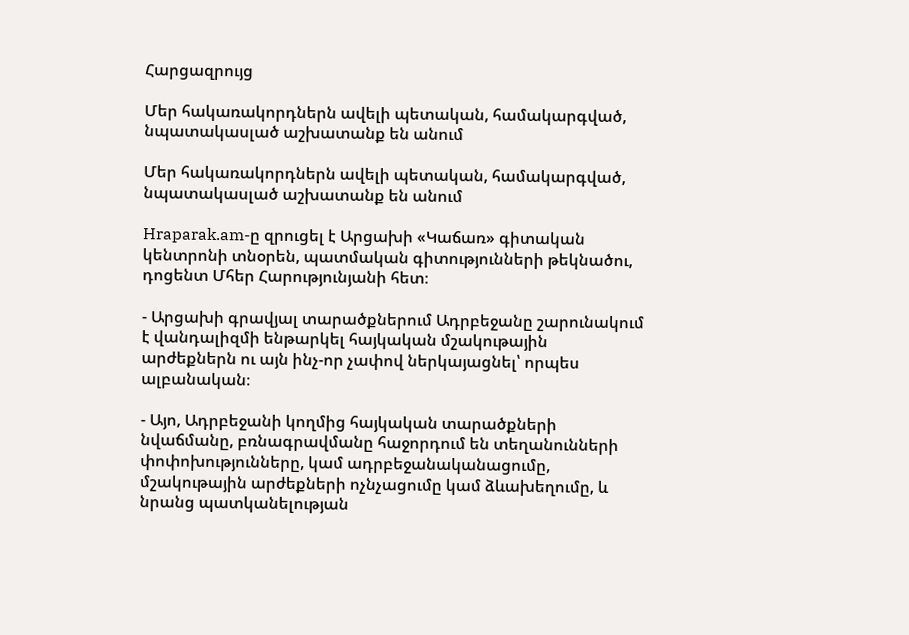Հարցազրույց

Մեր հակառակորդներն ավելի պետական, համակարգված, նպատակասլած աշխատանք են անում

Մեր հակառակորդներն ավելի պետական, համակարգված, նպատակասլած աշխատանք են անում

Hraparak.am-ը զրուցել է Արցախի «Կաճառ» գիտական կենտրոնի տնօրեն, պատմական գիտությունների թեկնածու, դոցենտ Մհեր Հարությունյանի հետ։

- Արցախի գրավյալ տարածքներում Ադրբեջանը շարունակում է վանդալիզմի ենթարկել հայկական մշակութային արժեքներն ու այն ինչ-որ չափով ներկայացնել՝ որպես ալբանական։

- Այո, Ադրբեջանի կողմից հայկական տարածքների նվաճմանը, բռնագրավմանը հաջորդում են տեղանունների փոփոխությունները, կամ ադրբեջանականացումը, մշակութային արժեքների ոչնչացումը կամ ձևախեղումը, և նրանց պատկանելության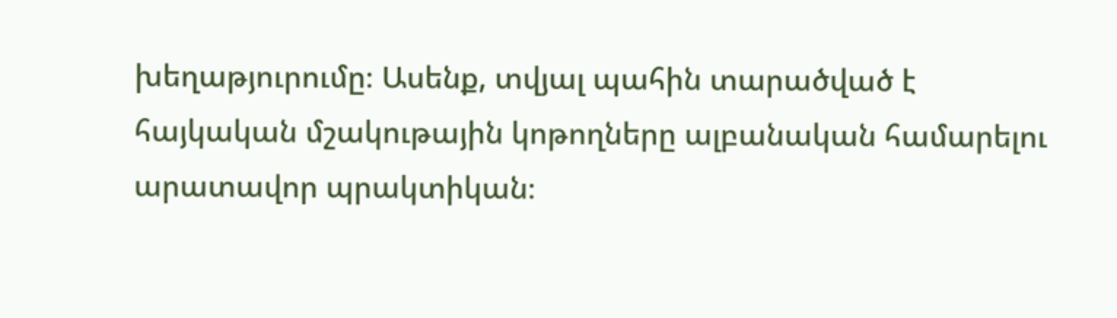խեղաթյուրումը։ Ասենք, տվյալ պահին տարածված է հայկական մշակութային կոթողները ալբանական համարելու արատավոր պրակտիկան։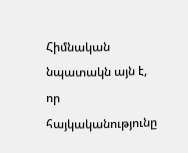Հիմնական նպատակն այն է, որ հայկականությունը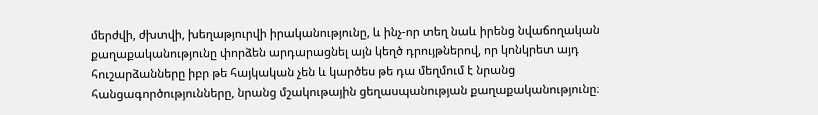մերժվի, ժխտվի, խեղաթյուրվի իրականությունը, և ինչ-որ տեղ նաև իրենց նվաճողական քաղաքականությունը փորձեն արդարացնել այն կեղծ դրույթներով, որ կոնկրետ այդ հուշարձանները իբր թե հայկական չեն և կարծես թե դա մեղմում է նրանց հանցագործությունները, նրանց մշակութային ցեղասպանության քաղաքականությունը։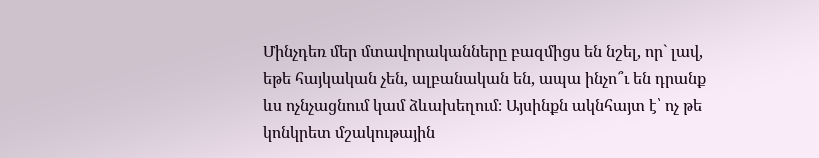Մինչդեռ մեր մտավորականները բազմիցս են նշել, որ` լավ, եթե հայկական չեն, ալբանական են, ապա ինչո՞ւ են դրանք ևս ոչնչացնում կամ ձևախեղում։ Այսինքն ակնհայտ է՝ ոչ թե կոնկրետ մշակութային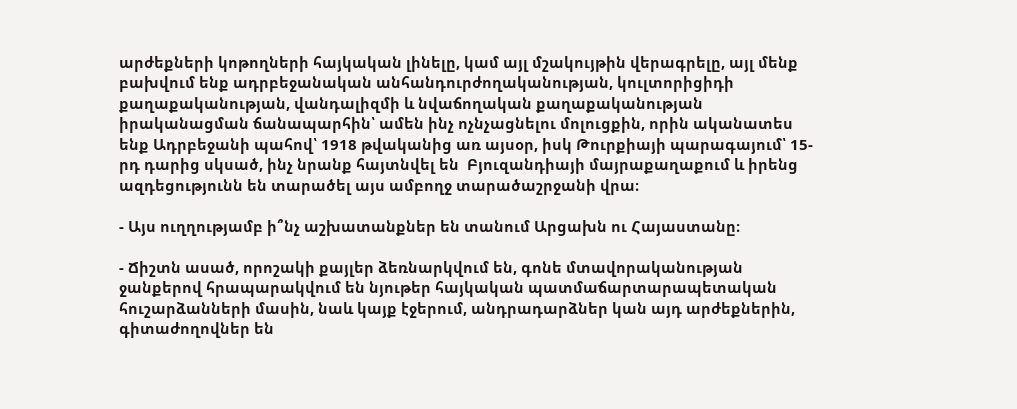արժեքների կոթողների հայկական լինելը, կամ այլ մշակույթին վերագրելը, այլ մենք բախվում ենք ադրբեջանական անհանդուրժողականության, կուլտորիցիդի քաղաքականության, վանդալիզմի և նվաճողական քաղաքականության  իրականացման ճանապարհին՝ ամեն ինչ ոչնչացնելու մոլուցքին, որին ականատես ենք Ադրբեջանի պահով՝ 1918 թվականից առ այսօր, իսկ Թուրքիայի պարագայում՝ 15-րդ դարից սկսած, ինչ նրանք հայտնվել են  Բյուզանդիայի մայրաքաղաքում և իրենց ազդեցությունն են տարածել այս ամբողջ տարածաշրջանի վրա։

- Այս ուղղությամբ ի՞նչ աշխատանքներ են տանում Արցախն ու Հայաստանը։

- Ճիշտն ասած, որոշակի քայլեր ձեռնարկվում են, գոնե մտավորականության ջանքերով հրապարակվում են նյութեր հայկական պատմաճարտարապետական հուշարձանների մասին, նաև կայք էջերում, անդրադարձներ կան այդ արժեքներին, գիտաժողովներ են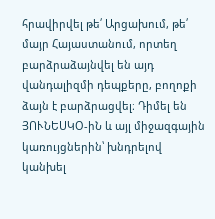հրավիրվել թե՛ Արցախում, թե՛ մայր Հայաստանում, որտեղ բարձրաձայնվել են այդ վանդալիզմի դեպքերը, բողոքի ձայն է բարձրացվել։ Դիմել են ՅՈՒՆԵՍԿՕ-իՆ և այլ միջազգային կառույցներին՝ խնդրելով կանխել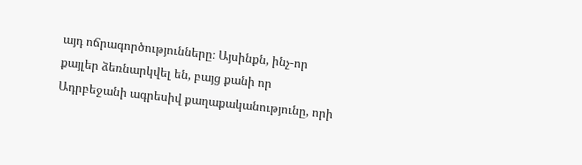այդ ոճրագործությունները։ Այսինքն, ինչ-որ քայլեր ձեռնարկվել են, բայց քանի որ Ադրբեջանի ագրեսիվ քաղաքականությունը, որի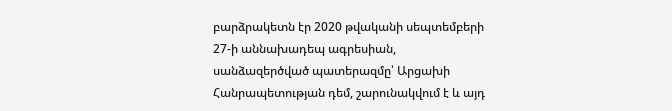բարձրակետն էր 2020 թվականի սեպտեմբերի 27-ի աննախադեպ ագրեսիան, սանձազերծված պատերազմը՝ Արցախի Հանրապետության դեմ, շարունակվում է և այդ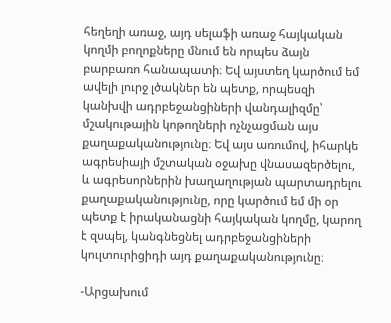հեղեղի առաջ, այդ սելաֆի առաջ հայկական կողմի բողոքները մնում են որպես ձայն բարբառո հանապատի։ Եվ այստեղ կարծում եմ ավելի լուրջ լծակներ են պետք, որպեսզի կանխվի ադրբեջանցիների վանդալիզմը՝ մշակութային կոթողների ոչնչացման այս քաղաքականությունը։ Եվ այս առումով, իհարկե ագրեսիայի մշտական օջախը վնասազերծելու, և ագրեսորներին խաղաղության պարտադրելու քաղաքականությունը, որը կարծում եմ մի օր պետք է իրականացնի հայկական կողմը, կարող է զսպել, կանգնեցնել ադրբեջանցիների կուլտուրիցիդի այդ քաղաքականությունը։

-Արցախում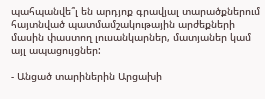պահպանվե՞լ են արդյոք գրավյալ տարածքներում հայտնված պատմամշակութային արժեքների մասին փաստող լուսանկարներ, մատյաներ կամ այլ ապացույցներ:

- Անցած տարիներին Արցախի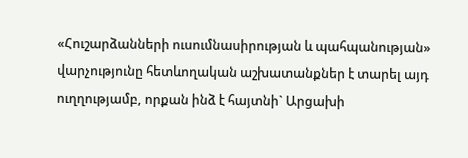«Հուշարձանների ուսումնասիրության և պահպանության» վարչությունը հետևողական աշխատանքներ է տարել այդ ուղղությամբ, որքան ինձ է հայտնի` Արցախի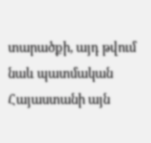տարածքի, այդ թվում նաև պատմական Հայաստանի այն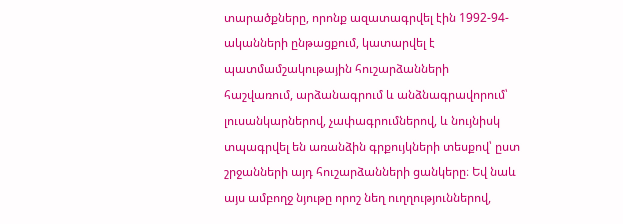տարածքները, որոնք ազատագրվել էին 1992-94-ականների ընթացքում, կատարվել է պատմամշակութային հուշարձանների հաշվառում, արձանագրում և անձնագրավորում՝ լուսանկարներով, չափագրումներով, և նույնիսկ տպագրվել են առանձին գրքույկների տեսքով՝ ըստ շրջանների այդ հուշարձանների ցանկերը։ Եվ նաև այս ամբողջ նյութը որոշ նեղ ուղղություններով,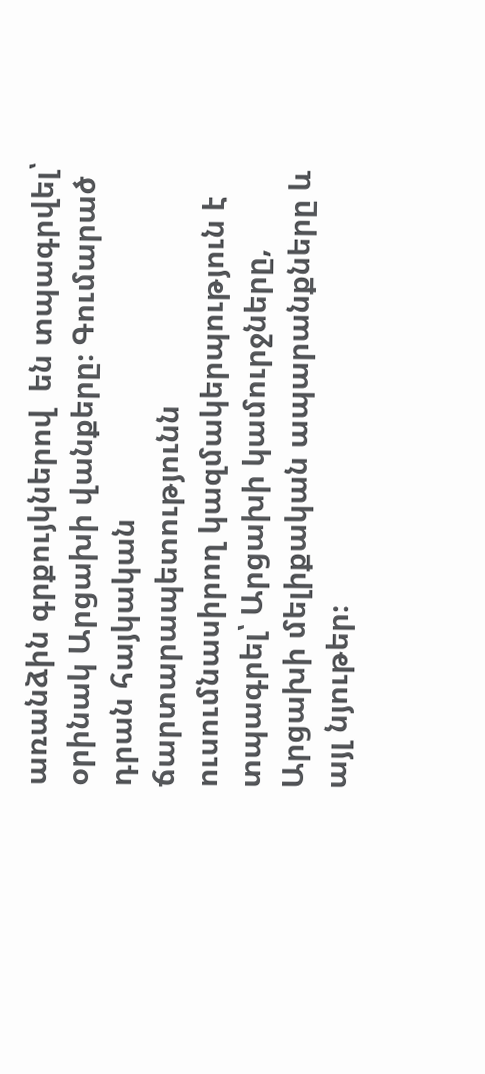առանձին գրքույկներով  են տպագրվել՝ օրինակ Արցախի վանքերը։ Գումարած դրան հայկական ճարտարապետությունն ուսումնասիրող կազմակերպություն է տպագրել՝ Արցախի կամուրջները, Արցախի մելիքական ապարանքները և այլ նյութեր։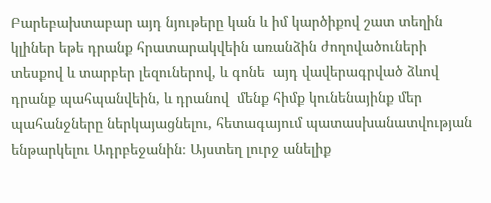Բարեբախտաբար այդ նյութերը կան և իմ կարծիքով շատ տեղին կլիներ եթե դրանք հրատարակվեին առանձին ժողովածուների տեսքով և տարբեր լեզուներով, և գոնե  այդ վավերագրված ձևով դրանք պահպանվեին, և դրանով  մենք հիմք կունենայինք մեր պահանջները ներկայացնելու, հետագայում պատասխանատվության ենթարկելու Ադրբեջանին։ Այստեղ լուրջ անելիք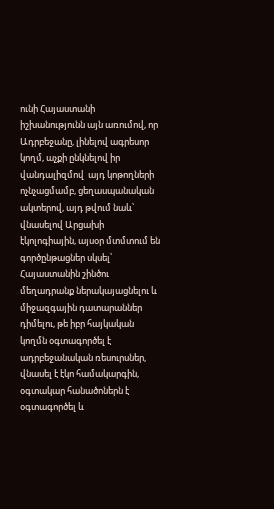ունի Հայաստանի իշխանությունն այն առումով, որ Ադրբեջանը, լինելով ագրեսոր կողմ, աչքի ընկնելով իր  վանդալիզմով  այդ կոթողների ոչնչացմամբ, ցեղասպանական ակտերով, այդ թվում նաև՝ վնասելով Արցախի էկոլոգիային, այսօր մտմտում են գործընթացներ սկսել՝ Հայաստանին շինծու մեղադրանք ներակայացնելու և միջազգային դատարաններ դիմելու, թե իբր հայկական կողմն օգտագործել է ադրբեջանական ռեսուրսներ, վնասել է էկո համակարգին, օգտակար հանածոներն է օգտագործել և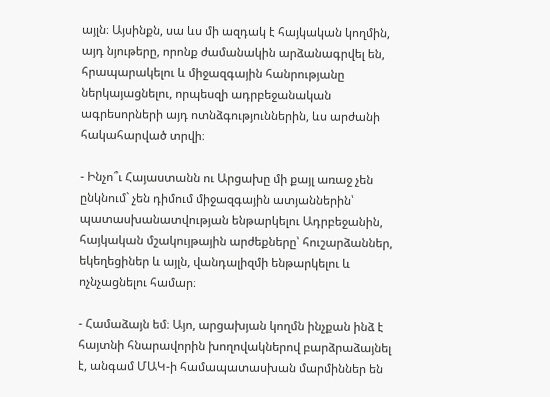այլն։ Այսինքն, սա ևս մի ազդակ է հայկական կողմին, այդ նյութերը, որոնք ժամանակին արձանագրվել են, հրապարակելու և միջազգային հանրությանը ներկայացնելու, որպեսզի ադրբեջանական ագրեսորների այդ ոտնձգություններին, ևս արժանի հակահարված տրվի։

- Ինչո՞ւ Հայաստանն ու Արցախը մի քայլ առաջ չեն ընկնում` չեն դիմում միջազգային ատյաններին՝ պատասխանատվության ենթարկելու Ադրբեջանին, հայկական մշակույթային արժեքները՝ հուշարձաններ, եկեղեցիներ և այլն, վանդալիզմի ենթարկելու և ոչնչացնելու համար։

- Համաձայն եմ։ Այո, արցախյան կողմն ինչքան ինձ է հայտնի հնարավորին խողովակներով բարձրաձայնել է, անգամ ՄԱԿ-ի համապատասխան մարմիններ են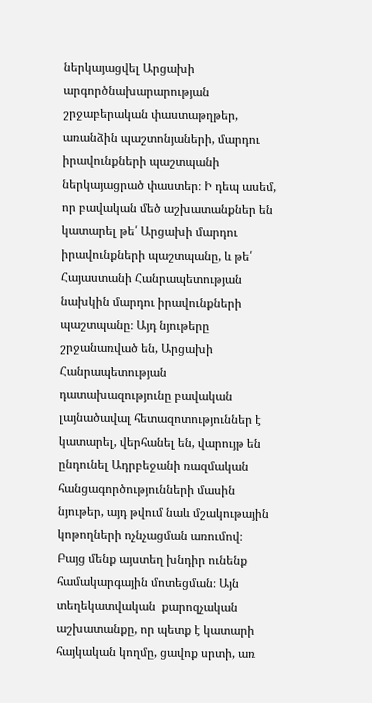ներկայացվել Արցախի արգործնախարարության շրջաբերական փաստաթղթեր, առանձին պաշտոնյաների, մարդու իրավունքների պաշտպանի ներկայացրած փաստեր։ Ի դեպ ասեմ, որ բավական մեծ աշխատանքներ են կատարել թե՛ Արցախի մարդու իրավունքների պաշտպանը, և թե՛ Հայաստանի Հանրապետության նախկին մարդու իրավունքների պաշտպանը։ Այդ նյութերը շրջանառված են, Արցախի Հանրապետության դատախազությունը բավական լայնածավալ հետազոտություններ է կատարել, վերհանել են, վարույթ են ընդունել Ադրբեջանի ռազմական հանցագործությունների մասին նյութեր, այդ թվում նաև մշակութային կոթողների ոչնչացման առումով։ Բայց մենք այստեղ խնդիր ունենք համակարգային մոտեցման։ Այն տեղեկատվական  քարոզչական աշխատանքը, որ պետք է կատարի հայկական կողմը, ցավոք սրտի, առ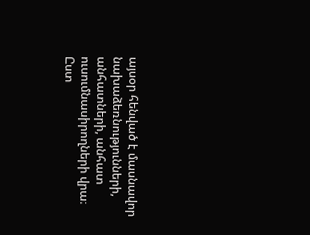այսօր հենված է մասնավոր նախաձեռնությունների, անհատների, անհատ ուսումնասիրողների վրա։ Ըստ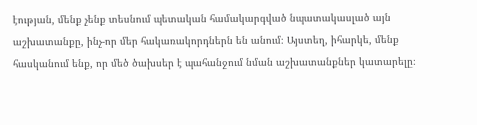էության, մենք չենք տեսնում պետական համակարգված նպատակասլած այն աշխատանքը, ինչ-որ մեր հակառակորդներն են անում։ Այստեղ, իհարկե, մենք հասկանում ենք, որ մեծ ծախսեր է պահանջում նման աշխատանքներ կատարելը։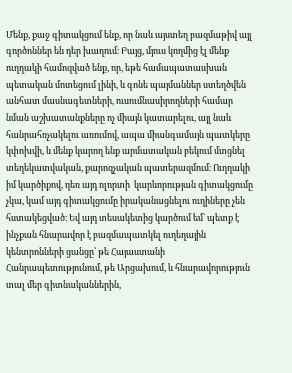Մենք, քաջ գիտակցում ենք, որ նաև այստեղ բազմաթիվ այլ գործոններ են դեր խաղում։ Բայց, մյուս կողմից էլ մենք ուղղակի համոզված ենք, որ, եթե համապատասխան պետական մոտեցում լինի, և գոնե պայմաններ ստեղծվեն անհատ մասնագետների, ուսումնասիրողների համար նման աշխատանքները ոչ միայն կատարելու, այլ նաև հանրահռչակելու առումով, ապա միանգամայն պատկերը կփոխվի, և մենք կարող ենք արմատական բեկում մտցնել տեղեկատվական, քարոզչական պատերազմում։ Ուղղակի իմ կարծիքով, դեռ այդ ոլորտի  կարևորության գիտակցումը չկա, կամ այդ գիտակցումը իրականացնելու ուղիները չեն հստակեցված։ Եվ այդ տեսակետից կարծում եմ` պետք է ինչքան հնարավոր է բազմապատկել ուղեղային կենտրոնների ցանցը՝ թե Հայաստանի Հանրապետությունում, թե Արցախում, և հնարավորություն տալ մեր գիտնականներին,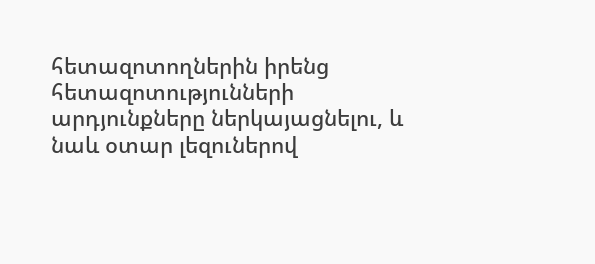հետազոտողներին իրենց հետազոտությունների արդյունքները ներկայացնելու, և նաև օտար լեզուներով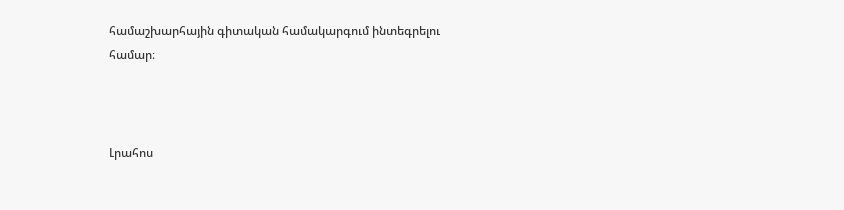համաշխարհային գիտական համակարգում ինտեգրելու համար։



Լրահոս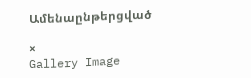Ամենաընթերցված

×
Gallery Image